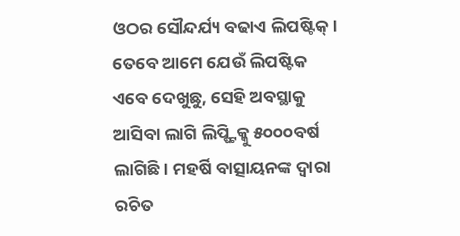ଓଠର ସୌନ୍ଦର୍ଯ୍ୟ ବଢାଏ ଲିପଷ୍ଟିକ୍। ତେବେ ଆମେ ଯେଉଁ ଲିପଷ୍ଟିକ ଏବେ ଦେଖୁଛୁ, ସେହି ଅବସ୍ଥାକୁ ଆସିବା ଲାଗି ଲିପ୍ଷ୍ଟିକ୍କୁ ୫୦୦୦ବର୍ଷ ଲାଗିଛି। ମହର୍ଷି ବାତ୍ସାୟନଙ୍କ ଦ୍ୱାରା ରଚିତ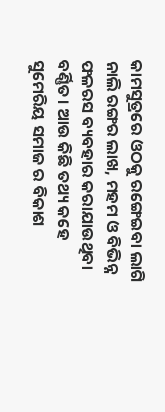କାମସୁତ୍ରରେ ଓଠକୁ ରଙ୍ଗେଇବା ଲାଗି ନାଲି ରଙ୍ଗର ଲାଖ, ମହମ ଓ ବିଭିନ୍ନ ଫଳରସ ବ୍ୟବହାର କରାଯାଉଥିବା ବର୍ଣ୍ଣିତ। ଆଉ କିଛି ତଥ୍ୟ କହେ ସୁମେରିୟ ସମାଜ ର ବିକାଶ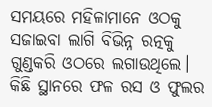ସମୟରେ ମହିଳାମାନେ ଓଠକୁ ସଜାଇବା ଲାଗି ବିଭିନ୍ନ ରତ୍ନକୁ ଗୁଣ୍ଡକରି ଓଠରେ ଲଗାଉଥିଲେ। କିଛି ସ୍ଥାନରେ ଫଳ ରସ ଓ ଫୁଲର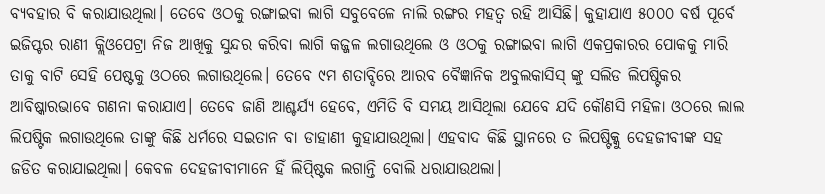ବ୍ୟବହାର ବି କରାଯାଉଥିଲା। ତେବେ ଓଠକୁ ରଙ୍ଗାଇବା ଲାଗି ସବୁବେଳେ ନାଲି ରଙ୍ଗର ମହତ୍ୱ ରହି ଆସିଛି। କୁହାଯାଏ ୫୦୦୦ ବର୍ଷ ପୂର୍ବେ ଇଜିପ୍ଟର ରାଣୀ କ୍ଲିଓପେଟ୍ରା ନିଜ ଆଖିକୁ ସୁନ୍ଦର କରିବା ଲାଗି କଜ୍ଜଳ ଲଗାଉଥିଲେ ଓ ଓଠକୁ ରଙ୍ଗାଇବା ଲାଗି ଏକପ୍ରକାରର ପୋକକୁ ମାରି ତାକୁ ବାଟି ସେହି ପେଷ୍ଟକୁ ଓଠରେ ଲଗାଉଥିଲେ। ତେବେ ୯ମ ଶତାବ୍ଦିରେ ଆରବ ବୈଜ୍ଞାନିକ ଅବୁଲକାସିସ୍ ଙ୍କୁ ସଲିଡ ଲିପଷ୍ଟିକର ଆବିଷ୍କାରଭାବେ ଗଣନା କରାଯାଏ। ତେବେ ଜାଣି ଆଶ୍ଚର୍ଯ୍ୟ ହେବେ, ଏମିତି ବି ସମୟ ଆସିଥିଲା ଯେବେ ଯଦି କୌଣସି ମହିଳା ଓଠରେ ଲାଲ ଲିପଷ୍ଟିକ ଲଗାଉଥିଲେ ତାଙ୍କୁ କିଛି ଧର୍ମରେ ସଇତାନ ବା ଡାହାଣୀ କୁହାଯାଉଥିଲା। ଏହବାଦ କିଛି ସ୍ଥାନରେ ତ ଲିପଷ୍ଟିକ୍କୁ ଦେହଜୀବୀଙ୍କ ସହ ଜଡିତ କରାଯାଇଥିଲା। କେବଳ ଦେହଜୀବୀମାନେ ହିଁ ଲିପ୍ଷ୍ଟିକ ଲଗାନ୍ତି ବୋଲି ଧରାଯାଉଥଲା।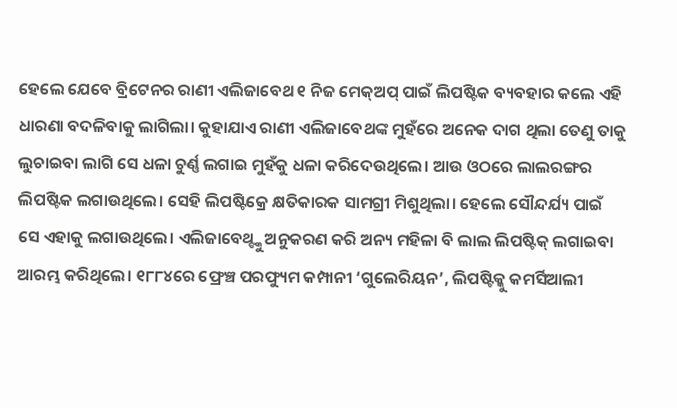ହେଲେ ଯେବେ ବ୍ରିଟେନର ରାଣୀ ଏଲିଜାବେଥ ୧ ନିଜ ମେକ୍ଅପ୍ ପାଇଁ ଲିପଷ୍ଟିକ ବ୍ୟବହାର କଲେ ଏହି ଧାରଣା ବଦଳିବାକୁ ଲାଗିଲା। କୁହାଯାଏ ରାଣୀ ଏଲିଜାବେଥଙ୍କ ମୁହଁରେ ଅନେକ ଦାଗ ଥିଲା ତେଣୁ ତାକୁ ଲୁଚାଇବା ଲାଗି ସେ ଧଳା ଚୁର୍ଣ୍ଣ ଲଗାଇ ମୁହଁକୁ ଧଳା କରିଦେଉଥିଲେ। ଆଉ ଓଠରେ ଲାଲରଙ୍ଗର ଲିପଷ୍ଟିକ ଲଗାଉଥିଲେ। ସେହି ଲିପଷ୍ଟିକ୍ରେ କ୍ଷତିକାରକ ସାମଗ୍ରୀ ମିଶୁଥିଲା। ହେଲେ ସୌନ୍ଦର୍ଯ୍ୟ ପାଇଁ ସେ ଏହାକୁ ଲଗାଉଥିଲେ। ଏଲିଜାବେଥ୍ଙ୍କୁ ଅନୁକରଣ କରି ଅନ୍ୟ ମହିଳା ବି ଲାଲ ଲିପଷ୍ଟିକ୍ ଲଗାଇବା ଆରମ୍ଭ କରିଥିଲେ। ୧୮୮୪ରେ ଫ୍ରେଞ୍ଚ ପରଫ୍ୟୁମ କମ୍ପାନୀ ‘ଗୁଲେରିୟନ’, ଲିପଷ୍ଟିକ୍କୁ କମର୍ସିଆଲୀ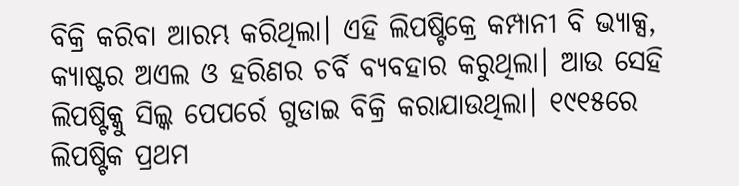ବିକ୍ରି କରିବା ଆରମ୍ଭ କରିଥିଲା। ଏହି ଲିପଷ୍ଟିକ୍ରେ କମ୍ପାନୀ ବି ଭ୍ୟାକ୍ସ, କ୍ୟାଷ୍ଟର ଅଏଲ ଓ ହରିଣର ଚର୍ବି ବ୍ୟବହାର କରୁଥିଲା। ଆଉ ସେହି ଲିପଷ୍ଟିକ୍କୁ ସିଲ୍କ ପେପର୍ରେ ଗୁଡାଇ ବିକ୍ରି କରାଯାଉଥିଲା। ୧୯୧୫ରେ ଲିପଷ୍ଟିକ ପ୍ରଥମ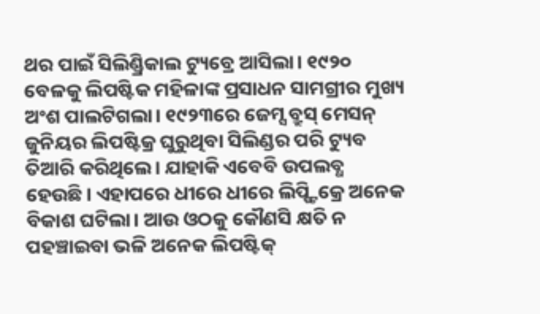ଥର ପାଇଁ ସିଲିଣ୍ଡ୍ରିକାଲ ଟ୍ୟୁବ୍ରେ ଆସିଲା। ୧୯୨୦ ବେଳକୁ ଲିପଷ୍ଟିକ ମହିଳାଙ୍କ ପ୍ରସାଧନ ସାମଗ୍ରୀର ମୁଖ୍ୟ ଅଂଶ ପାଲଟିଗଲା। ୧୯୨୩ରେ ଜେମ୍ସ ବ୍ରୁସ୍ ମେସନ୍ ଜୁନିୟର ଲିପଷ୍ଟିକ୍ର ଘୁରୁଥିବା ସିଲିଣ୍ଡର ପରି ଟ୍ୟୁବ ତିଆରି କରିଥିଲେ। ଯାହାକି ଏବେବି ଉପଲବ୍ଧ ହେଉଛି। ଏହାପରେ ଧୀରେ ଧୀରେ ଲିପ୍ଷ୍ଟିକ୍ରେ ଅନେକ ବିକାଶ ଘଟିଲା। ଆଉ ଓଠକୁ କୌଣସି କ୍ଷତି ନ ପହଞ୍ଚାଇବା ଭଳି ଅନେକ ଲିପଷ୍ଟିକ୍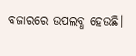ବଜାରରେ ଉପଲବ୍ଧ ହେଉଛି।